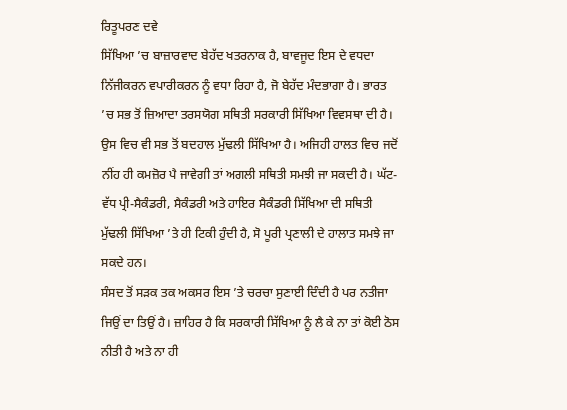ਰਿਤੂਪਰਣ ਦਵੇ
ਸਿੱਖਿਆ ’ਚ ਬਾਜ਼ਾਰਵਾਦ ਬੇਹੱਦ ਖਤਰਨਾਕ ਹੈ, ਬਾਵਜੂਦ ਇਸ ਦੇ ਵਧਦਾ ਨਿੱਜੀਕਰਨ ਵਪਾਰੀਕਰਨ ਨੂੰ ਵਧਾ ਰਿਹਾ ਹੈ, ਜੋ ਬੇਹੱਦ ਮੰਦਭਾਗਾ ਹੈ। ਭਾਰਤ ’ਚ ਸਭ ਤੋਂ ਜ਼ਿਆਦਾ ਤਰਸਯੋਗ ਸਥਿਤੀ ਸਰਕਾਰੀ ਸਿੱਖਿਆ ਵਿਵਸਥਾ ਦੀ ਹੈ। ਉਸ ਵਿਚ ਵੀ ਸਭ ਤੋਂ ਬਦਹਾਲ ਮੁੱਢਲੀ ਸਿੱਖਿਆ ਹੈ। ਅਜਿਹੀ ਹਾਲਤ ਵਿਚ ਜਦੋਂ ਨੀਂਹ ਹੀ ਕਮਜ਼ੋਰ ਪੈ ਜਾਵੇਗੀ ਤਾਂ ਅਗਲੀ ਸਥਿਤੀ ਸਮਝੀ ਜਾ ਸਕਦੀ ਹੈ। ਘੱਟ-ਵੱਧ ਪ੍ਰੀ-ਸੈਕੰਡਰੀ, ਸੈਕੰਡਰੀ ਅਤੇ ਹਾਇਰ ਸੈਕੰਡਰੀ ਸਿੱਖਿਆ ਦੀ ਸਥਿਤੀ ਮੁੱਢਲੀ ਸਿੱਖਿਆ ’ਤੇ ਹੀ ਟਿਕੀ ਹੁੰਦੀ ਹੈ, ਸੋ ਪੂਰੀ ਪ੍ਰਣਾਲੀ ਦੇ ਹਾਲਾਤ ਸਮਝੇ ਜਾ ਸਕਦੇ ਹਨ।
ਸੰਸਦ ਤੋਂ ਸੜਕ ਤਕ ਅਕਸਰ ਇਸ ’ਤੇ ਚਰਚਾ ਸੁਣਾਈ ਦਿੰਦੀ ਹੈ ਪਰ ਨਤੀਜਾ ਜਿਉਂ ਦਾ ਤਿਉਂ ਹੈ। ਜ਼ਾਹਿਰ ਹੈ ਕਿ ਸਰਕਾਰੀ ਸਿੱਖਿਆ ਨੂੰ ਲੈ ਕੇ ਨਾ ਤਾਂ ਕੋਈ ਠੋਸ ਨੀਤੀ ਹੈ ਅਤੇ ਨਾ ਹੀ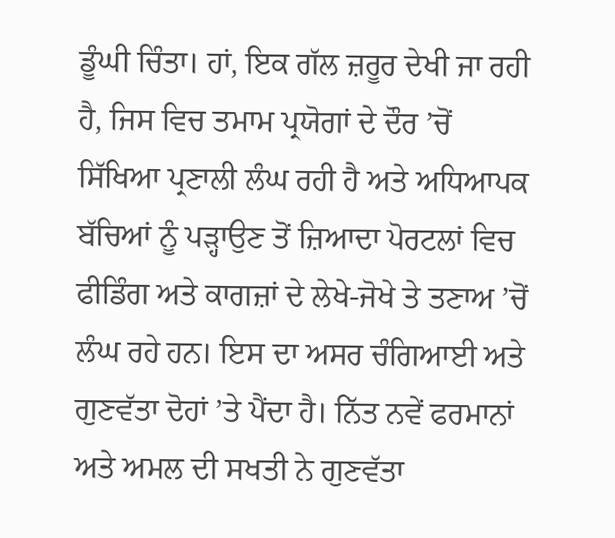ਡੂੰਘੀ ਚਿੰਤਾ। ਹਾਂ, ਇਕ ਗੱਲ ਜ਼ਰੂਰ ਦੇਖੀ ਜਾ ਰਹੀ ਹੈ, ਜਿਸ ਵਿਚ ਤਮਾਮ ਪ੍ਰਯੋਗਾਂ ਦੇ ਦੌਰ ’ਚੋਂ ਸਿੱਖਿਆ ਪ੍ਰਣਾਲੀ ਲੰਘ ਰਹੀ ਹੈ ਅਤੇ ਅਧਿਆਪਕ ਬੱਚਿਆਂ ਨੂੰ ਪੜ੍ਹਾਉਣ ਤੋਂ ਜ਼ਿਆਦਾ ਪੋਰਟਲਾਂ ਵਿਚ ਫੀਡਿੰਗ ਅਤੇ ਕਾਗਜ਼ਾਂ ਦੇ ਲੇਖੇ-ਜੋਖੇ ਤੇ ਤਣਾਅ ’ਚੋਂ ਲੰਘ ਰਹੇ ਹਨ। ਇਸ ਦਾ ਅਸਰ ਚੰਗਿਆਈ ਅਤੇ ਗੁਣਵੱਤਾ ਦੋਹਾਂ ’ਤੇ ਪੈਂਦਾ ਹੈ। ਨਿੱਤ ਨਵੇਂ ਫਰਮਾਨਾਂ ਅਤੇ ਅਮਲ ਦੀ ਸਖਤੀ ਨੇ ਗੁਣਵੱਤਾ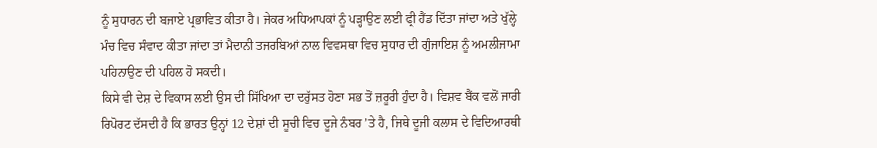ਨੂੰ ਸੁਧਾਰਨ ਦੀ ਬਜਾਏ ਪ੍ਰਭਾਵਿਤ ਕੀਤਾ ਹੈ। ਜੇਕਰ ਅਧਿਆਪਕਾਂ ਨੂੰ ਪੜ੍ਹਾਉਣ ਲਈ ਫ੍ਰੀ ਹੈਂਡ ਦਿੱਤਾ ਜਾਂਦਾ ਅਤੇ ਖੁੱਲ੍ਹੇ ਮੰਚ ਵਿਚ ਸੰਵਾਦ ਕੀਤਾ ਜਾਂਦਾ ਤਾਂ ਮੈਦਾਨੀ ਤਜਰਬਿਆਂ ਨਾਲ ਵਿਵਸਥਾ ਵਿਚ ਸੁਧਾਰ ਦੀ ਗੁੰਜਾਇਸ਼ ਨੂੰ ਅਮਲੀਜਾਮਾ ਪਹਿਨਾਉਣ ਦੀ ਪਹਿਲ ਹੋ ਸਕਦੀ।
ਕਿਸੇ ਵੀ ਦੇਸ਼ ਦੇ ਵਿਕਾਸ ਲਈ ਉਸ ਦੀ ਸਿੱਖਿਆ ਦਾ ਦਰੁੱਸਤ ਹੋਣਾ ਸਭ ਤੋਂ ਜ਼ਰੂਰੀ ਹੁੰਦਾ ਹੈ। ਵਿਸ਼ਵ ਬੈਂਕ ਵਲੋਂ ਜਾਰੀ ਰਿਪੋਰਟ ਦੱਸਦੀ ਹੈ ਕਿ ਭਾਰਤ ਉਨ੍ਹਾਂ 12 ਦੇਸ਼ਾਂ ਦੀ ਸੂਚੀ ਵਿਚ ਦੂਜੇ ਨੰਬਰ ’ਤੇ ਹੈ, ਜਿਥੇ ਦੂਜੀ ਕਲਾਸ ਦੇ ਵਿਦਿਆਰਥੀ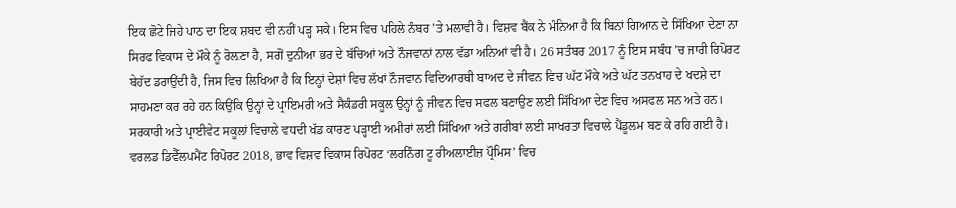ਇਕ ਛੋਟੇ ਜਿਹੇ ਪਾਠ ਦਾ ਇਕ ਸ਼ਬਦ ਵੀ ਨਹੀਂ ਪੜ੍ਹ ਸਕੇ। ਇਸ ਵਿਚ ਪਹਿਲੇ ਨੰਬਰ ’ਤੇ ਮਲਾਵੀ ਹੈ। ਵਿਸ਼ਵ ਬੈਂਕ ਨੇ ਮੰਨਿਆ ਹੈ ਕਿ ਬਿਨਾਂ ਗਿਆਨ ਦੇ ਸਿੱਖਿਆ ਦੇਣਾ ਨਾ ਸਿਰਫ ਵਿਕਾਸ ਦੇ ਮੌਕੇ ਨੂੰ ਰੋਲ਼ਣਾ ਹੈ, ਸਗੋਂ ਦੁਨੀਆ ਭਰ ਦੇ ਬੱਚਿਆਂ ਅਤੇ ਨੌਜਵਾਨਾਂ ਨਾਲ ਵੱਡਾ ਅਨਿਆਂ ਵੀ ਹੈ। 26 ਸਤੰਬਰ 2017 ਨੂੰ ਇਸ ਸਬੰਧ ’ਚ ਜਾਰੀ ਰਿਪੋਰਟ ਬੇਹੱਦ ਡਰਾਉਂਦੀ ਹੈ, ਜਿਸ ਵਿਚ ਲਿਖਿਆ ਹੈ ਕਿ ਇਨ੍ਹਾਂ ਦੇਸ਼ਾਂ ਵਿਚ ਲੱਖਾਂ ਨੌਜਵਾਨ ਵਿਦਿਆਰਥੀ ਬਾਅਦ ਦੇ ਜੀਵਨ ਵਿਚ ਘੱਟ ਮੌਕੇ ਅਤੇ ਘੱਟ ਤਨਖਾਹ ਦੇ ਖਦਸ਼ੇ ਦਾ ਸਾਹਮਣਾ ਕਰ ਰਹੇ ਹਨ ਕਿਉਂਕਿ ਉਨ੍ਹਾਂ ਦੇ ਪ੍ਰਾਇਮਰੀ ਅਤੇ ਸੈਕੰਡਰੀ ਸਕੂਲ ਉਨ੍ਹਾਂ ਨੂੰ ਜੀਵਨ ਵਿਚ ਸਫਲ ਬਣਾਉਣ ਲਈ ਸਿੱਖਿਆ ਦੇਣ ਵਿਚ ਅਸਫਲ ਸਨ ਅਤੇ ਹਨ।
ਸਰਕਾਰੀ ਅਤੇ ਪ੍ਰਾਈਵੇਟ ਸਕੂਲਾਂ ਵਿਚਾਲੇ ਵਧਦੀ ਖੱਡ ਕਾਰਣ ਪੜ੍ਹਾਈ ਅਮੀਰਾਂ ਲਈ ਸਿੱਖਿਆ ਅਤੇ ਗਰੀਬਾਂ ਲਈ ਸਾਖਰਤਾ ਵਿਚਾਲੇ ਪੈਂਡੂਲਮ ਬਣ ਕੇ ਰਹਿ ਗਈ ਹੈ। ਵਰਲਡ ਡਿਵੈੱਲਪਮੈਂਟ ਰਿਪੋਰਟ 2018, ਭਾਵ ਵਿਸ਼ਵ ਵਿਕਾਸ ਰਿਪੋਰਟ ‘ਲਰਨਿੰਗ ਟੂ ਰੀਅਲਾਈਜ਼ ਪ੍ਰੌਮਿਸ’ ਵਿਚ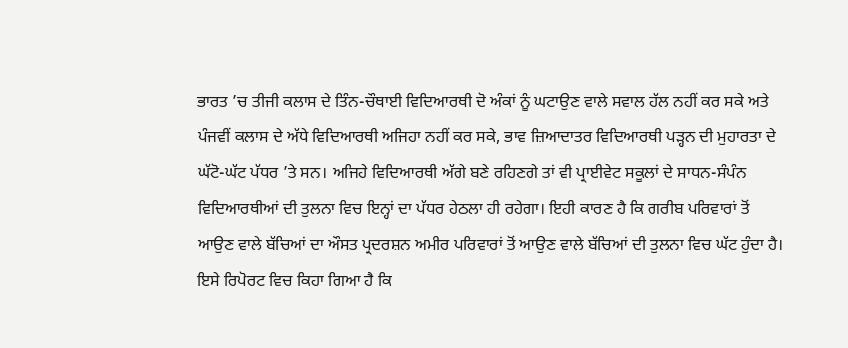ਭਾਰਤ ’ਚ ਤੀਜੀ ਕਲਾਸ ਦੇ ਤਿੰਨ-ਚੌਥਾਈ ਵਿਦਿਆਰਥੀ ਦੋ ਅੰਕਾਂ ਨੂੰ ਘਟਾਉਣ ਵਾਲੇ ਸਵਾਲ ਹੱਲ ਨਹੀਂ ਕਰ ਸਕੇ ਅਤੇ ਪੰਜਵੀਂ ਕਲਾਸ ਦੇ ਅੱਧੇ ਵਿਦਿਆਰਥੀ ਅਜਿਹਾ ਨਹੀਂ ਕਰ ਸਕੇ, ਭਾਵ ਜ਼ਿਆਦਾਤਰ ਵਿਦਿਆਰਥੀ ਪੜ੍ਹਨ ਦੀ ਮੁਹਾਰਤਾ ਦੇ ਘੱਟੋ-ਘੱਟ ਪੱਧਰ ’ਤੇ ਸਨ। ਅਜਿਹੇ ਵਿਦਿਆਰਥੀ ਅੱਗੇ ਬਣੇ ਰਹਿਣਗੇ ਤਾਂ ਵੀ ਪ੍ਰਾਈਵੇਟ ਸਕੂਲਾਂ ਦੇ ਸਾਧਨ-ਸੰਪੰਨ ਵਿਦਿਆਰਥੀਆਂ ਦੀ ਤੁਲਨਾ ਵਿਚ ਇਨ੍ਹਾਂ ਦਾ ਪੱਧਰ ਹੇਠਲਾ ਹੀ ਰਹੇਗਾ। ਇਹੀ ਕਾਰਣ ਹੈ ਕਿ ਗਰੀਬ ਪਰਿਵਾਰਾਂ ਤੋਂ ਆਉਣ ਵਾਲੇ ਬੱਚਿਆਂ ਦਾ ਔਸਤ ਪ੍ਰਦਰਸ਼ਨ ਅਮੀਰ ਪਰਿਵਾਰਾਂ ਤੋਂ ਆਉਣ ਵਾਲੇ ਬੱਚਿਆਂ ਦੀ ਤੁਲਨਾ ਵਿਚ ਘੱਟ ਹੁੰਦਾ ਹੈ। ਇਸੇ ਰਿਪੋਰਟ ਵਿਚ ਕਿਹਾ ਗਿਆ ਹੈ ਕਿ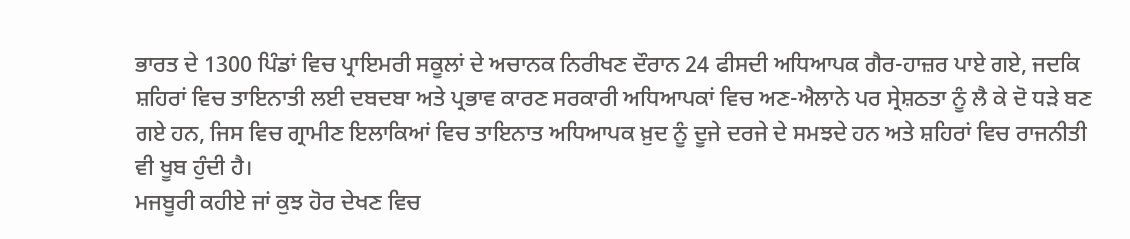ਭਾਰਤ ਦੇ 1300 ਪਿੰਡਾਂ ਵਿਚ ਪ੍ਰਾਇਮਰੀ ਸਕੂਲਾਂ ਦੇ ਅਚਾਨਕ ਨਿਰੀਖਣ ਦੌਰਾਨ 24 ਫੀਸਦੀ ਅਧਿਆਪਕ ਗੈਰ-ਹਾਜ਼ਰ ਪਾਏ ਗਏ, ਜਦਕਿ ਸ਼ਹਿਰਾਂ ਵਿਚ ਤਾਇਨਾਤੀ ਲਈ ਦਬਦਬਾ ਅਤੇ ਪ੍ਰਭਾਵ ਕਾਰਣ ਸਰਕਾਰੀ ਅਧਿਆਪਕਾਂ ਵਿਚ ਅਣ-ਐਲਾਨੇ ਪਰ ਸ੍ਰੇਸ਼ਠਤਾ ਨੂੰ ਲੈ ਕੇ ਦੋ ਧੜੇ ਬਣ ਗਏ ਹਨ, ਜਿਸ ਵਿਚ ਗ੍ਰਾਮੀਣ ਇਲਾਕਿਆਂ ਵਿਚ ਤਾਇਨਾਤ ਅਧਿਆਪਕ ਖ਼ੁਦ ਨੂੰ ਦੂਜੇ ਦਰਜੇ ਦੇ ਸਮਝਦੇ ਹਨ ਅਤੇ ਸ਼ਹਿਰਾਂ ਵਿਚ ਰਾਜਨੀਤੀ ਵੀ ਖੂਬ ਹੁੰਦੀ ਹੈ।
ਮਜਬੂਰੀ ਕਹੀਏ ਜਾਂ ਕੁਝ ਹੋਰ ਦੇਖਣ ਵਿਚ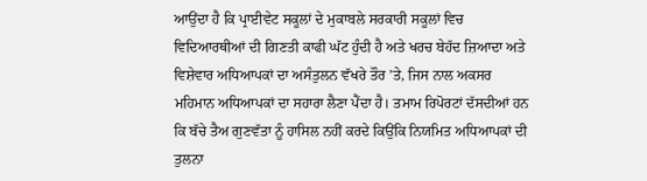ਆਉਂਦਾ ਹੈ ਕਿ ਪ੍ਰਾਈਵੇਟ ਸਕੂਲਾਂ ਦੇ ਮੁਕਾਬਲੇ ਸਰਕਾਰੀ ਸਕੂਲਾਂ ਵਿਚ ਵਿਦਿਆਰਥੀਆਂ ਦੀ ਗਿਣਤੀ ਕਾਫੀ ਘੱਟ ਹੁੰਦੀ ਹੈ ਅਤੇ ਖਰਚ ਬੇਹੱਦ ਜ਼ਿਆਦਾ ਅਤੇ ਵਿਸ਼ੇਵਾਰ ਅਧਿਆਪਕਾਂ ਦਾ ਅਸੰਤੁਲਨ ਵੱਖਰੇ ਤੌਰ ’ਤੇ, ਜਿਸ ਨਾਲ ਅਕਸਰ ਮਹਿਮਾਨ ਅਧਿਆਪਕਾਂ ਦਾ ਸਹਾਰਾ ਲੈਣਾ ਪੈਂਦਾ ਹੈ। ਤਮਾਮ ਰਿਪੋਰਟਾਂ ਦੱਸਦੀਆਂ ਹਨ ਕਿ ਬੱਚੇ ਤੈਅ ਗੁਣਵੱਤਾ ਨੂੰ ਹਾਸਿਲ ਨਹੀਂ ਕਰਦੇ ਕਿਉਂਕਿ ਨਿਯਮਿਤ ਅਧਿਆਪਕਾਂ ਦੀ ਤੁਲਨਾ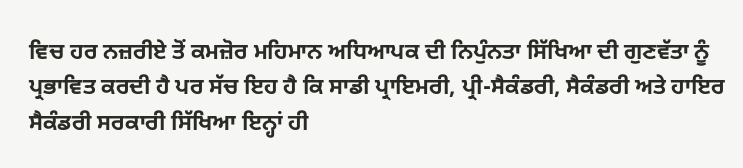ਵਿਚ ਹਰ ਨਜ਼ਰੀਏ ਤੋਂ ਕਮਜ਼ੋਰ ਮਹਿਮਾਨ ਅਧਿਆਪਕ ਦੀ ਨਿਪੁੰਨਤਾ ਸਿੱਖਿਆ ਦੀ ਗੁਣਵੱਤਾ ਨੂੰ ਪ੍ਰਭਾਵਿਤ ਕਰਦੀ ਹੈ ਪਰ ਸੱਚ ਇਹ ਹੈ ਕਿ ਸਾਡੀ ਪ੍ਰਾਇਮਰੀ, ਪ੍ਰੀ-ਸੈਕੰਡਰੀ, ਸੈਕੰਡਰੀ ਅਤੇ ਹਾਇਰ ਸੈਕੰਡਰੀ ਸਰਕਾਰੀ ਸਿੱਖਿਆ ਇਨ੍ਹਾਂ ਹੀ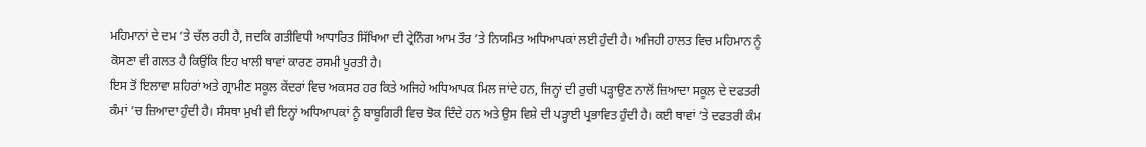ਮਹਿਮਾਨਾਂ ਦੇ ਦਮ ’ਤੇ ਚੱਲ ਰਹੀ ਹੈ, ਜਦਕਿ ਗਤੀਵਿਧੀ ਆਧਾਰਿਤ ਸਿੱਖਿਆ ਦੀ ਟ੍ਰੇਨਿੰਗ ਆਮ ਤੌਰ ’ਤੇ ਨਿਯਮਿਤ ਅਧਿਆਪਕਾਂ ਲਈ ਹੁੰਦੀ ਹੈ। ਅਜਿਹੀ ਹਾਲਤ ਵਿਚ ਮਹਿਮਾਨ ਨੂੰ ਕੋਸਣਾ ਵੀ ਗਲਤ ਹੈ ਕਿਉਂਕਿ ਇਹ ਖਾਲੀ ਥਾਵਾਂ ਕਾਰਣ ਰਸਮੀ ਪੂਰਤੀ ਹੈ।
ਇਸ ਤੋਂ ਇਲਾਵਾ ਸ਼ਹਿਰਾਂ ਅਤੇ ਗ੍ਰਾਮੀਣ ਸਕੂਲ ਕੇਂਦਰਾਂ ਵਿਚ ਅਕਸਰ ਹਰ ਕਿਤੇ ਅਜਿਹੇ ਅਧਿਆਪਕ ਮਿਲ ਜਾਂਦੇ ਹਨ, ਜਿਨ੍ਹਾਂ ਦੀ ਰੁਚੀ ਪੜ੍ਹਾਉਣ ਨਾਲੋਂ ਜ਼ਿਆਦਾ ਸਕੂਲ ਦੇ ਦਫਤਰੀ ਕੰਮਾਂ ’ਚ ਜ਼ਿਆਦਾ ਹੁੰਦੀ ਹੈ। ਸੰਸਥਾ ਮੁਖੀ ਵੀ ਇਨ੍ਹਾਂ ਅਧਿਆਪਕਾਂ ਨੂੰ ਬਾਬੂਗਿਰੀ ਵਿਚ ਝੋਕ ਦਿੰਦੇ ਹਨ ਅਤੇ ਉਸ ਵਿਸ਼ੇ ਦੀ ਪੜ੍ਹਾਈ ਪ੍ਰਭਾਵਿਤ ਹੁੰਦੀ ਹੈ। ਕਈ ਥਾਵਾਂ ’ਤੇ ਦਫਤਰੀ ਕੰਮ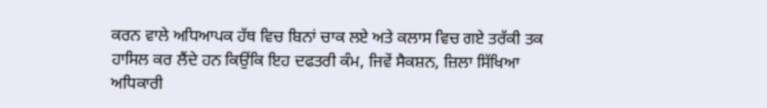ਕਰਨ ਵਾਲੇ ਅਧਿਆਪਕ ਹੱਥ ਵਿਚ ਬਿਨਾਂ ਚਾਕ ਲਏ ਅਤੇ ਕਲਾਸ ਵਿਚ ਗਏ ਤਰੱਕੀ ਤਕ ਹਾਸਿਲ ਕਰ ਲੈਂਦੇ ਹਨ ਕਿਉਂਕਿ ਇਹ ਦਫਤਰੀ ਕੰਮ, ਜਿਵੇਂ ਸੈਕਸ਼ਨ, ਜ਼ਿਲਾ ਸਿੱਖਿਆ ਅਧਿਕਾਰੀ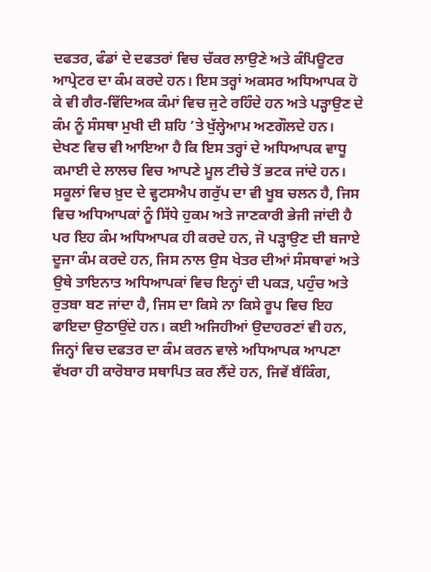ਦਫਤਰ, ਫੰਡਾਂ ਦੇ ਦਫਤਰਾਂ ਵਿਚ ਚੱਕਰ ਲਾਉਣੇ ਅਤੇ ਕੰਪਿਊਟਰ ਆਪ੍ਰੇਟਰ ਦਾ ਕੰਮ ਕਰਦੇ ਹਨ। ਇਸ ਤਰ੍ਹਾਂ ਅਕਸਰ ਅਧਿਆਪਕ ਹੋ ਕੇ ਵੀ ਗੈਰ-ਵਿੱਦਿਅਕ ਕੰਮਾਂ ਵਿਚ ਜੁਟੇ ਰਹਿੰਦੇ ਹਨ ਅਤੇ ਪੜ੍ਹਾਉਣ ਦੇ ਕੰਮ ਨੂੰ ਸੰਸਥਾ ਮੁਖੀ ਦੀ ਸ਼ਹਿ ’ਤੇ ਖੁੱਲ੍ਹੇਆਮ ਅਣਗੌਲਦੇ ਹਨ। ਦੇਖਣ ਵਿਚ ਵੀ ਆਇਆ ਹੈ ਕਿ ਇਸ ਤਰ੍ਹਾਂ ਦੇ ਅਧਿਆਪਕ ਵਾਧੂ ਕਮਾਈ ਦੇ ਲਾਲਚ ਵਿਚ ਆਪਣੇ ਮੂਲ ਟੀਚੇ ਤੋਂ ਭਟਕ ਜਾਂਦੇ ਹਨ। ਸਕੂਲਾਂ ਵਿਚ ਖ਼ੁਦ ਦੇ ਵ੍ਹਟਸਐਪ ਗਰੁੱਪ ਦਾ ਵੀ ਖੂਬ ਚਲਨ ਹੈ, ਜਿਸ ਵਿਚ ਅਧਿਆਪਕਾਂ ਨੂੰ ਸਿੱਧੇ ਹੁਕਮ ਅਤੇ ਜਾਣਕਾਰੀ ਭੇਜੀ ਜਾਂਦੀ ਹੈ ਪਰ ਇਹ ਕੰਮ ਅਧਿਆਪਕ ਹੀ ਕਰਦੇ ਹਨ, ਜੋ ਪੜ੍ਹਾਉਣ ਦੀ ਬਜਾਏ ਦੂਜਾ ਕੰਮ ਕਰਦੇ ਹਨ, ਜਿਸ ਨਾਲ ਉਸ ਖੇਤਰ ਦੀਆਂ ਸੰਸਥਾਵਾਂ ਅਤੇ ਉਥੇ ਤਾਇਨਾਤ ਅਧਿਆਪਕਾਂ ਵਿਚ ਇਨ੍ਹਾਂ ਦੀ ਪਕੜ, ਪਹੁੰਚ ਅਤੇ ਰੁਤਬਾ ਬਣ ਜਾਂਦਾ ਹੈ, ਜਿਸ ਦਾ ਕਿਸੇ ਨਾ ਕਿਸੇ ਰੂਪ ਵਿਚ ਇਹ ਫਾਇਦਾ ਉਠਾਉਂਦੇ ਹਨ। ਕਈ ਅਜਿਹੀਆਂ ਉਦਾਹਰਣਾਂ ਵੀ ਹਨ, ਜਿਨ੍ਹਾਂ ਵਿਚ ਦਫਤਰ ਦਾ ਕੰਮ ਕਰਨ ਵਾਲੇ ਅਧਿਆਪਕ ਆਪਣਾ ਵੱਖਰਾ ਹੀ ਕਾਰੋਬਾਰ ਸਥਾਪਿਤ ਕਰ ਲੈਂਦੇ ਹਨ, ਜਿਵੇਂ ਬੈਂਕਿੰਗ,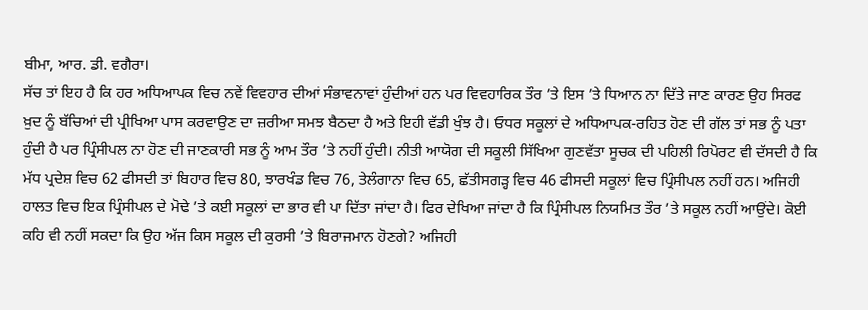ਬੀਮਾ, ਆਰ. ਡੀ. ਵਗੈਰਾ।
ਸੱਚ ਤਾਂ ਇਹ ਹੈ ਕਿ ਹਰ ਅਧਿਆਪਕ ਵਿਚ ਨਵੇਂ ਵਿਵਹਾਰ ਦੀਆਂ ਸੰਭਾਵਨਾਵਾਂ ਹੁੰਦੀਆਂ ਹਨ ਪਰ ਵਿਵਹਾਰਿਕ ਤੌਰ ’ਤੇ ਇਸ ’ਤੇ ਧਿਆਨ ਨਾ ਦਿੱਤੇ ਜਾਣ ਕਾਰਣ ਉਹ ਸਿਰਫ ਖ਼ੁਦ ਨੂੰ ਬੱਚਿਆਂ ਦੀ ਪ੍ਰੀਖਿਆ ਪਾਸ ਕਰਵਾਉਣ ਦਾ ਜ਼ਰੀਆ ਸਮਝ ਬੈਠਦਾ ਹੈ ਅਤੇ ਇਹੀ ਵੱਡੀ ਖੁੰਝ ਹੈ। ਓਧਰ ਸਕੂਲਾਂ ਦੇ ਅਧਿਆਪਕ-ਰਹਿਤ ਹੋਣ ਦੀ ਗੱਲ ਤਾਂ ਸਭ ਨੂੰ ਪਤਾ ਹੁੰਦੀ ਹੈ ਪਰ ਪ੍ਰਿੰਸੀਪਲ ਨਾ ਹੋਣ ਦੀ ਜਾਣਕਾਰੀ ਸਭ ਨੂੰ ਆਮ ਤੌਰ ’ਤੇ ਨਹੀਂ ਹੁੰਦੀ। ਨੀਤੀ ਆਯੋਗ ਦੀ ਸਕੂਲੀ ਸਿੱਖਿਆ ਗੁਣਵੱਤਾ ਸੂਚਕ ਦੀ ਪਹਿਲੀ ਰਿਪੋਰਟ ਵੀ ਦੱਸਦੀ ਹੈ ਕਿ ਮੱਧ ਪ੍ਰਦੇਸ਼ ਵਿਚ 62 ਫੀਸਦੀ ਤਾਂ ਬਿਹਾਰ ਵਿਚ 80, ਝਾਰਖੰਡ ਵਿਚ 76, ਤੇਲੰਗਾਨਾ ਵਿਚ 65, ਛੱਤੀਸਗੜ੍ਹ ਵਿਚ 46 ਫੀਸਦੀ ਸਕੂਲਾਂ ਵਿਚ ਪ੍ਰਿੰਸੀਪਲ ਨਹੀਂ ਹਨ। ਅਜਿਹੀ ਹਾਲਤ ਵਿਚ ਇਕ ਪ੍ਰਿੰਸੀਪਲ ਦੇ ਮੋਢੇ ’ਤੇ ਕਈ ਸਕੂਲਾਂ ਦਾ ਭਾਰ ਵੀ ਪਾ ਦਿੱਤਾ ਜਾਂਦਾ ਹੈ। ਫਿਰ ਦੇਖਿਆ ਜਾਂਦਾ ਹੈ ਕਿ ਪ੍ਰਿੰਸੀਪਲ ਨਿਯਮਿਤ ਤੌਰ ’ਤੇ ਸਕੂਲ ਨਹੀਂ ਆਉਂਦੇ। ਕੋਈ ਕਹਿ ਵੀ ਨਹੀਂ ਸਕਦਾ ਕਿ ਉਹ ਅੱਜ ਕਿਸ ਸਕੂਲ ਦੀ ਕੁਰਸੀ ’ਤੇ ਬਿਰਾਜਮਾਨ ਹੋਣਗੇ? ਅਜਿਹੀ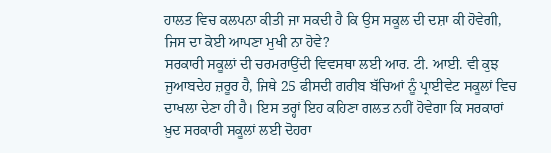ਹਾਲਤ ਵਿਚ ਕਲਪਨਾ ਕੀਤੀ ਜਾ ਸਕਦੀ ਹੈ ਕਿ ਉਸ ਸਕੂਲ ਦੀ ਦਸ਼ਾ ਕੀ ਹੋਵੇਗੀ, ਜਿਸ ਦਾ ਕੋਈ ਆਪਣਾ ਮੁਖੀ ਨਾ ਹੋਵੇ?
ਸਰਕਾਰੀ ਸਕੂਲਾਂ ਦੀ ਚਰਮਰਾਉਂਦੀ ਵਿਵਸਥਾ ਲਈ ਆਰ. ਟੀ. ਆਈ. ਵੀ ਕੁਝ ਜੁਆਬਦੇਹ ਜ਼ਰੂਰ ਹੈ, ਜਿਥੇ 25 ਫੀਸਦੀ ਗਰੀਬ ਬੱਚਿਆਂ ਨੂੰ ਪ੍ਰਾਈਵੇਟ ਸਕੂਲਾਂ ਵਿਚ ਦਾਖਲਾ ਦੇਣਾ ਹੀ ਹੈ। ਇਸ ਤਰ੍ਹਾਂ ਇਹ ਕਹਿਣਾ ਗਲਤ ਨਹੀਂ ਹੋਵੇਗਾ ਕਿ ਸਰਕਾਰਾਂ ਖ਼ੁਦ ਸਰਕਾਰੀ ਸਕੂਲਾਂ ਲਈ ਦੋਹਰਾ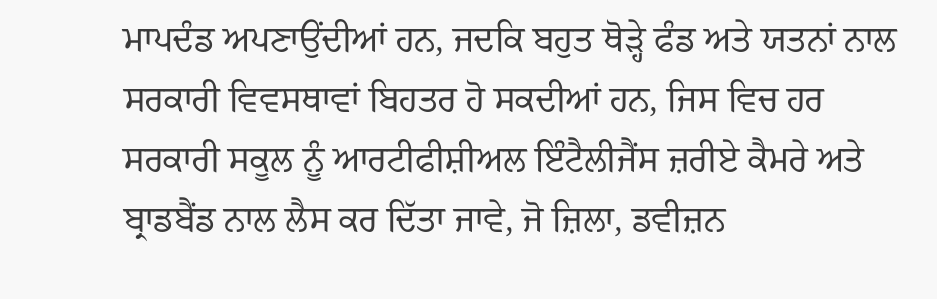ਮਾਪਦੰਡ ਅਪਣਾਉਂਦੀਆਂ ਹਨ, ਜਦਕਿ ਬਹੁਤ ਥੋੜ੍ਹੇ ਫੰਡ ਅਤੇ ਯਤਨਾਂ ਨਾਲ ਸਰਕਾਰੀ ਵਿਵਸਥਾਵਾਂ ਬਿਹਤਰ ਹੋ ਸਕਦੀਆਂ ਹਨ, ਜਿਸ ਵਿਚ ਹਰ ਸਰਕਾਰੀ ਸਕੂਲ ਨੂੰ ਆਰਟੀਫੀਸ਼ੀਅਲ ਇੰਟੈਲੀਜੈਂਸ ਜ਼ਰੀਏ ਕੈਮਰੇ ਅਤੇ ਬ੍ਰਾਡਬੈਂਡ ਨਾਲ ਲੈਸ ਕਰ ਦਿੱਤਾ ਜਾਵੇ, ਜੋ ਜ਼ਿਲਾ, ਡਵੀਜ਼ਨ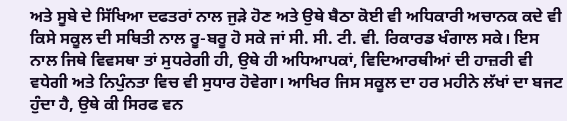ਅਤੇ ਸੂਬੇ ਦੇ ਸਿੱਖਿਆ ਦਫਤਰਾਂ ਨਾਲ ਜੁੜੇ ਹੋਣ ਅਤੇ ਉਥੇ ਬੈਠਾ ਕੋਈ ਵੀ ਅਧਿਕਾਰੀ ਅਚਾਨਕ ਕਦੇ ਵੀ ਕਿਸੇ ਸਕੂਲ ਦੀ ਸਥਿਤੀ ਨਾਲ ਰੂ-ਬਰੂ ਹੋ ਸਕੇ ਜਾਂ ਸੀ. ਸੀ. ਟੀ. ਵੀ. ਰਿਕਾਰਡ ਖੰਗਾਲ ਸਕੇ। ਇਸ ਨਾਲ ਜਿਥੇ ਵਿਵਸਥਾ ਤਾਂ ਸੁਧਰੇਗੀ ਹੀ, ਉਥੇ ਹੀ ਅਧਿਆਪਕਾਂ, ਵਿਦਿਆਰਥੀਆਂ ਦੀ ਹਾਜ਼ਰੀ ਵੀ ਵਧੇਗੀ ਅਤੇ ਨਿਪੁੰਨਤਾ ਵਿਚ ਵੀ ਸੁਧਾਰ ਹੋਵੇਗਾ। ਆਖਿਰ ਜਿਸ ਸਕੂਲ ਦਾ ਹਰ ਮਹੀਨੇ ਲੱਖਾਂ ਦਾ ਬਜਟ ਹੁੰਦਾ ਹੈ, ਉਥੇ ਕੀ ਸਿਰਫ ਵਨ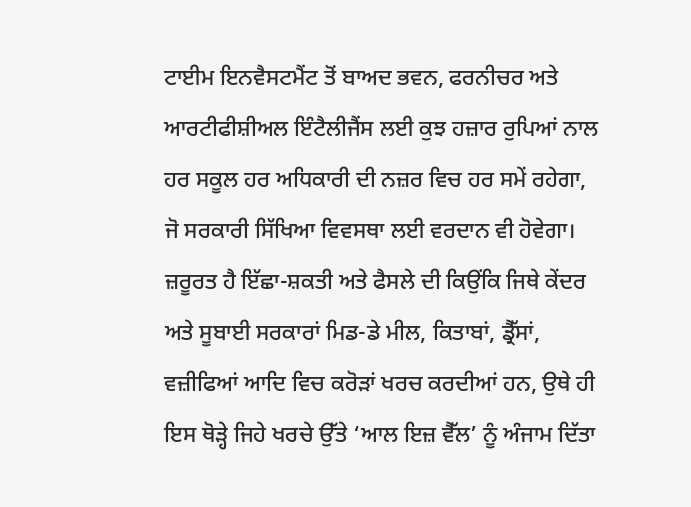ਟਾਈਮ ਇਨਵੈਸਟਮੈਂਟ ਤੋਂ ਬਾਅਦ ਭਵਨ, ਫਰਨੀਚਰ ਅਤੇ ਆਰਟੀਫੀਸ਼ੀਅਲ ਇੰਟੈਲੀਜੈਂਸ ਲਈ ਕੁਝ ਹਜ਼ਾਰ ਰੁਪਿਆਂ ਨਾਲ ਹਰ ਸਕੂਲ ਹਰ ਅਧਿਕਾਰੀ ਦੀ ਨਜ਼ਰ ਵਿਚ ਹਰ ਸਮੇਂ ਰਹੇਗਾ, ਜੋ ਸਰਕਾਰੀ ਸਿੱਖਿਆ ਵਿਵਸਥਾ ਲਈ ਵਰਦਾਨ ਵੀ ਹੋਵੇਗਾ। ਜ਼ਰੂਰਤ ਹੈ ਇੱਛਾ-ਸ਼ਕਤੀ ਅਤੇ ਫੈਸਲੇ ਦੀ ਕਿਉਂਕਿ ਜਿਥੇ ਕੇਂਦਰ ਅਤੇ ਸੂਬਾਈ ਸਰਕਾਰਾਂ ਮਿਡ-ਡੇ ਮੀਲ, ਕਿਤਾਬਾਂ, ਡ੍ਰੈੱਸਾਂ, ਵਜ਼ੀਫਿਆਂ ਆਦਿ ਵਿਚ ਕਰੋੜਾਂ ਖਰਚ ਕਰਦੀਆਂ ਹਨ, ਉਥੇ ਹੀ ਇਸ ਥੋੜ੍ਹੇ ਜਿਹੇ ਖਰਚੇ ਉੱਤੇ ‘ਆਲ ਇਜ਼ ਵੈੱਲ’ ਨੂੰ ਅੰਜਾਮ ਦਿੱਤਾ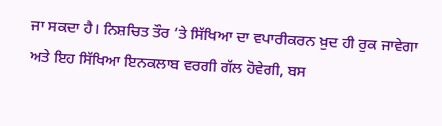ਜਾ ਸਕਦਾ ਹੈ। ਨਿਸ਼ਚਿਤ ਤੌਰ ’ਤੇ ਸਿੱਖਿਆ ਦਾ ਵਪਾਰੀਕਰਨ ਖ਼ੁਦ ਹੀ ਰੁਕ ਜਾਵੇਗਾ ਅਤੇ ਇਹ ਸਿੱਖਿਆ ਇਨਕਲਾਬ ਵਰਗੀ ਗੱਲ ਹੋਵੇਗੀ, ਬਸ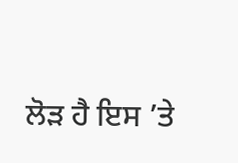ਲੋੜ ਹੈ ਇਸ ’ਤੇ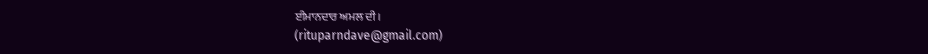ਈਮਾਨਦਾਰ ਅਮਲ ਦੀ।
(rituparndave@gmail.com)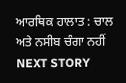ਆਰਥਿਕ ਹਾਲਾਤ : ਚਾਲ ਅਤੇ ਨਸੀਬ ਚੰਗਾ ਨਹੀਂ
NEXT STORY